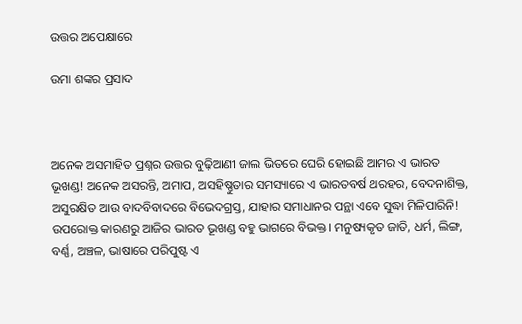ଉତ୍ତର ଅପେକ୍ଷାରେ

ଉମା ଶଙ୍କର ପ୍ରସାଦ



ଅନେକ ଅସମାହିତ ପ୍ରଶ୍ନର ଉତ୍ତର ବୁଢ଼ିଆଣୀ ଜାଲ ଭିତରେ ଘେରି ହୋଇଛି ଆମର ଏ ଭାରତ ଭୂଖଣ୍ଡ! ଅନେକ ଅସରନ୍ତି, ଅମାପ, ଅସହିଷ୍ଣୁତାର ସମସ୍ୟାରେ ଏ ଭାରତବର୍ଷ ଥରହର, ବେଦନାଶିକ୍ତ, ଅସୁରକ୍ଷିତ ଆଉ ବାଦବିବାଦରେ ବିଭେଦଗ୍ରସ୍ତ, ଯାହାର ସମାଧାନର ପନ୍ଥା ଏବେ ସୁଦ୍ଧା ମିଳିପାରିନି! ଉପରୋକ୍ତ କାରଣରୁ ଆଜିର ଭାରତ ଭୂଖଣ୍ଡ ବହୁ ଭାଗରେ ବିଭକ୍ତ। ମନୁଷ୍ୟକୃତ ଜାତି, ଧର୍ମ, ଲିଙ୍ଗ, ବର୍ଣ୍ଣ, ଅଞ୍ଚଳ, ଭାଷାରେ ପରିପୁଷ୍ଟ ଏ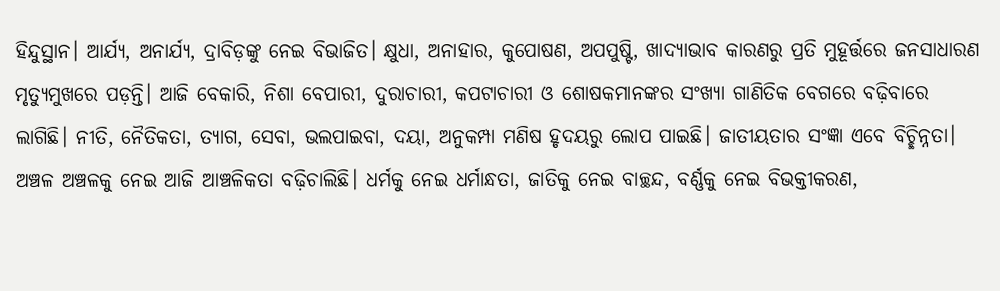ହିନ୍ଦୁସ୍ଥାନ। ଆର୍ଯ୍ୟ, ଅନାର୍ଯ୍ୟ, ଦ୍ରାବିଡ଼ଙ୍କୁ ନେଇ ବିଭାଜିତ। କ୍ଷୁଧା, ଅନାହାର, କୁପୋଷଣ, ଅପପୁଷ୍ଟି, ଖାଦ୍ୟାଭାବ କାରଣରୁ ପ୍ରତି ମୁହୂର୍ତ୍ତରେ ଜନସାଧାରଣ ମୃତ୍ୟୁମୁଖରେ ପଡ଼ନ୍ତି। ଆଜି ବେକାରି, ନିଶା ବେପାରୀ, ଦୁରାଚାରୀ, କପଟାଚାରୀ ଓ ଶୋଷକମାନଙ୍କର ସଂଖ୍ୟା ଗାଣିତିକ ବେଗରେ ବଢ଼ିବାରେ ଲାଗିଛି। ନୀତି, ନୈତିକତା, ତ୍ୟାଗ, ସେବା, ଭଲପାଇବା, ଦୟା, ଅନୁକମ୍ପା ମଣିଷ ହୃଦୟରୁ ଲୋପ ପାଇଛି। ଜାତୀୟତାର ସଂଜ୍ଞା ଏବେ ବିଚ୍ଛିନ୍ନତା। ଅଞ୍ଚଳ ଅଞ୍ଚଳକୁ ନେଇ ଆଜି ଆଞ୍ଚଳିକତା ବଢ଼ିଚାଲିଛି। ଧର୍ମକୁ ନେଇ ଧର୍ମାନ୍ଧତା, ଜାତିକୁ ନେଇ ବାଚ୍ଛନ୍ଦ, ବର୍ଣ୍ଣକୁ ନେଇ ବିଭକ୍ତୀକରଣ,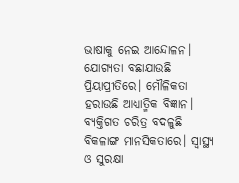ଭାଷାକୁ ନେଇ ଆନ୍ଦୋଳନ। ଯୋଗ୍ୟତା ବଛାଯାଉଛି ପ୍ରିୟାପ୍ରୀତିରେ। ମୌଳିକତା ହରାଉଛି ଆଧ୍ୟାତ୍ମିକ ବିଜ୍ଞାନ। ବ୍ୟକ୍ତିଗତ ଚରିତ୍ର ବଦଳୁଛି ବିକଳାଙ୍ଗ ମାନସିକତାରେ। ସ୍ବାସ୍ଥ୍ୟ ଓ ସୁରକ୍ଷା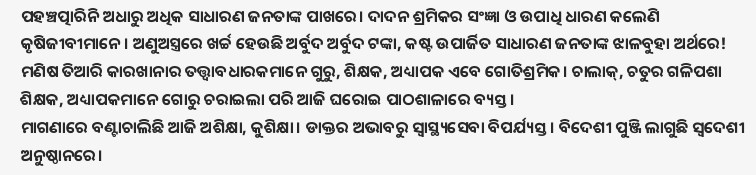ପହଞ୍ଚତ୍ପାରିନି ଅଧାରୁ ଅଧିକ ସାଧାରଣ ଜନତାଙ୍କ ପାଖରେ। ଦାଦନ ଶ୍ରମିକର ସଂଜ୍ଞା ଓ ଉପାଧି ଧାରଣ କଲେଣି କୃଷିଜୀବୀମାନେ। ଅଣୁଅସ୍ତ୍ରରେ ଖର୍ଚ୍ଚ ହେଉଛି ଅର୍ବୁଦ ଅର୍ବୁଦ ଟଙ୍କା, କଷ୍ଟ ଉପାର୍ଜିତ ସାଧାରଣ ଜନତାଙ୍କ ଝାଳବୁହା ଅର୍ଥରେ! ମଣିଷ ତିଆରି କାରଖାନାର ତତ୍ତ୍ୱାବଧାରକମାନେ ଗୁରୁ, ଶିକ୍ଷକ, ଅଧ୍ୟାପକ ଏବେ ଗୋତିଶ୍ରମିକ। ଚାଲାକ୍‌, ଚତୁର ଗଳିପଶା ଶିକ୍ଷକ, ଅଧ୍ୟାପକମାନେ ଗୋରୁ ଚରାଇଲା ପରି ଆଜି ଘରୋଇ ପାଠଶାଳାରେ ବ୍ୟସ୍ତ।
ମାଗଣାରେ ବଣ୍ଟାଚାଲିଛି ଆଜି ଅଶିକ୍ଷା, କୁଶିକ୍ଷା। ଡାକ୍ତର ଅଭାବରୁ ସ୍ବାସ୍ଥ୍ୟସେବା ବିପର୍ଯ୍ୟସ୍ତ। ବିଦେଶୀ ପୁଞ୍ଜି ଲାଗୁଛି ସ୍ବଦେଶୀ ଅନୁଷ୍ଠାନରେ।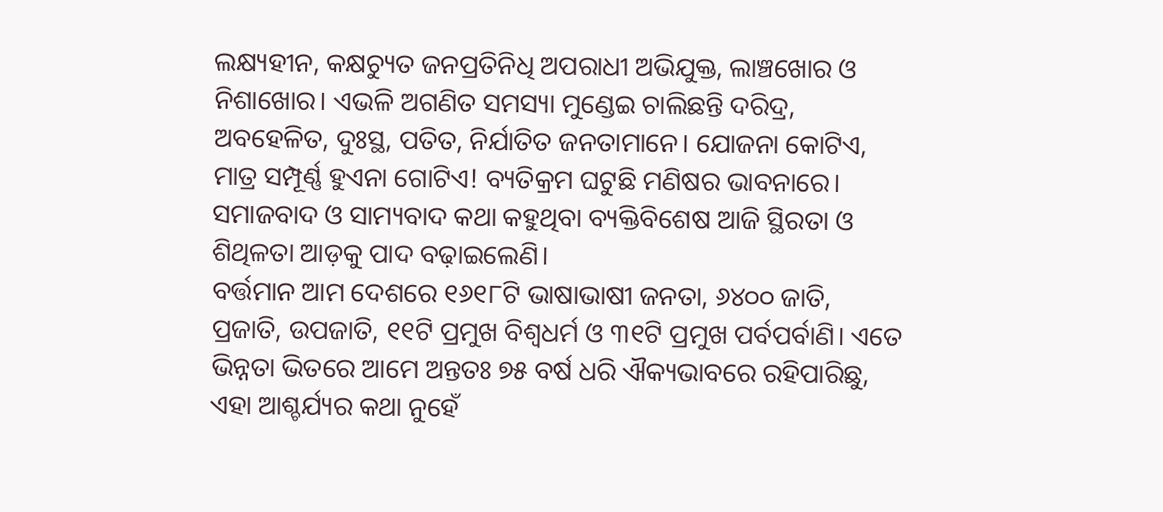ଲକ୍ଷ୍ୟହୀନ, କକ୍ଷଚ୍ୟୁତ ଜନପ୍ରତିନିଧି ଅପରାଧୀ ଅଭିଯୁକ୍ତ, ଲାଞ୍ଚଖୋର ଓ ନିଶାଖୋର। ଏଭଳି ଅଗଣିତ ସମସ୍ୟା ମୁଣ୍ଡେଇ ଚାଲିଛନ୍ତି ଦରିଦ୍ର, ଅବହେଳିତ, ଦୁଃସ୍ଥ, ପତିତ, ନିର୍ଯାତିତ ଜନତାମାନେ। ଯୋଜନା କୋଟିଏ, ମାତ୍ର ସମ୍ପୂର୍ଣ୍ଣ ହୁଏନା ଗୋଟିଏ! ବ୍ୟତିକ୍ରମ ଘଟୁଛି ମଣିଷର ଭାବନାରେ। ସମାଜବାଦ ଓ ସାମ୍ୟବାଦ କଥା କହୁଥିବା ବ୍ୟକ୍ତିବିଶେଷ ଆଜି ସ୍ଥିରତା ଓ ଶିଥିଳତା ଆଡ଼କୁ ପାଦ ବଢ଼ାଇଲେଣି।
ବର୍ତ୍ତମାନ ଆମ ଦେଶରେ ୧୬୧୮ଟି ଭାଷାଭାଷୀ ଜନତା, ୬୪୦୦ ଜାତି, ପ୍ରଜାତି, ଉପଜାତି, ୧୧ଟି ପ୍ରମୁଖ ବିଶ୍ୱଧର୍ମ ଓ ୩୧ଟି ପ୍ରମୁଖ ପର୍ବପର୍ବାଣି। ଏତେ ଭିନ୍ନତା ଭିତରେ ଆମେ ଅନ୍ତତଃ ୭୫ ବର୍ଷ ଧରି ଐକ୍ୟଭାବରେ ରହିପାରିଛୁ, ଏହା ଆଶ୍ଚର୍ଯ୍ୟର କଥା ନୁହେଁ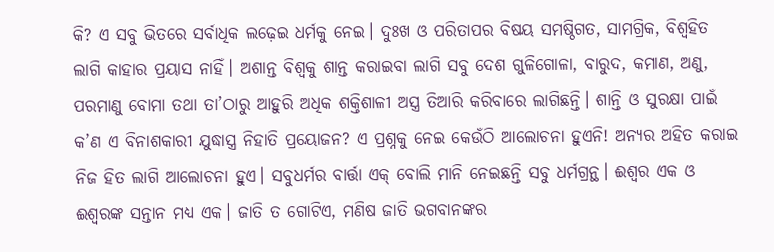କି? ଏ ସବୁ ଭିତରେ ସର୍ବାଧିକ ଲଢ଼େଇ ଧର୍ମକୁ ନେଇ। ଦୁଃଖ ଓ ପରିତାପର ବିଷୟ ସମଷ୍ଠିଗତ, ସାମଗ୍ରିକ, ବିଶ୍ୱହିତ ଲାଗି କାହାର ପ୍ରୟାସ ନାହିଁ। ଅଶାନ୍ତ ବିଶ୍ୱକୁ ଶାନ୍ତ କରାଇବା ଲାଗି ସବୁ ଦେଶ ଗୁଳିଗୋଳା, ବାରୁଦ, କମାଣ, ଅଣୁ, ପରମାଣୁ ବୋମା ତଥା ତା’ଠାରୁ ଆହୁରି ଅଧିକ ଶକ୍ତିଶାଳୀ ଅସ୍ତ୍ର ତିଆରି କରିବାରେ ଲାଗିଛନ୍ତି। ଶାନ୍ତି ଓ ସୁରକ୍ଷା ପାଇଁ କ’ଣ ଏ ବିନାଶକାରୀ ଯୁଦ୍ଧାସ୍ତ୍ର ନିହାତି ପ୍ରୟୋଜନ? ଏ ପ୍ରଶ୍ନକୁ ନେଇ କେଉଁଠି ଆଲୋଚନା ହୁଏନି! ଅନ୍ୟର ଅହିତ କରାଇ ନିଜ ହିତ ଲାଗି ଆଲୋଚନା ହୁଏ। ସବୁଧର୍ମର ବାର୍ତ୍ତା ଏକ୍‌ ବୋଲି ମାନି ନେଇଛନ୍ତି ସବୁ ଧର୍ମଗ୍ରନ୍ଥ। ଈଶ୍ୱର ଏକ ଓ ଈଶ୍ୱରଙ୍କ ସନ୍ତାନ ମଧ୍ୟ ଏକ। ଜାତି ତ ଗୋଟିଏ, ମଣିଷ ଜାତି ଭଗବାନଙ୍କର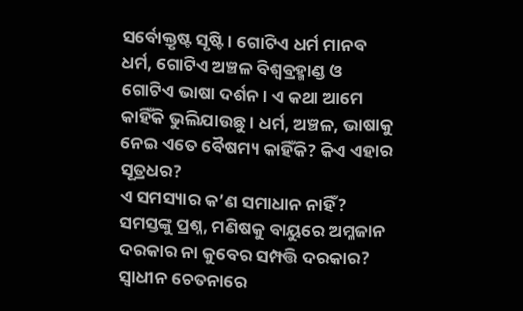ସର୍ବୋକ୍ତୃଷ୍ଟ ସୃଷ୍ଟି। ଗୋଟିଏ ଧର୍ମ ମାନବ ଧର୍ମ, ଗୋଟିଏ ଅଞ୍ଚଳ ବିଶ୍ୱବ୍ରହ୍ମାଣ୍ଡ ଓ ଗୋଟିଏ ଭାଷା ଦର୍ଶନ। ଏ କଥା ଆମେ କାହିଁକି ଭୁଲିଯାଉଛୁ। ଧର୍ମ, ଅଞ୍ଚଳ, ଭାଷାକୁ ନେଇ ଏତେ ବୈଷମ୍ୟ କାହିଁକି? କିଏ ଏହାର ସୂତ୍ରଧର?
ଏ ସମସ୍ୟାର କ’ଣ ସମାଧାନ ନାହିଁ? ସମସ୍ତଙ୍କୁ ପ୍ରଶ୍ନ, ମଣିଷକୁ ବାୟୁରେ ଅମ୍ଳଜାନ ଦରକାର ନା କୁବେର ସମ୍ପତ୍ତି ଦରକାର? ସ୍ବାଧୀନ ଚେତନାରେ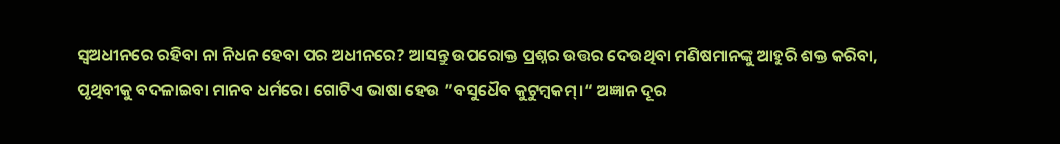ସ୍ବଅଧୀନରେ ରହିବା ନା ନିଧନ ହେବା ପର ଅଧୀନରେ? ଆସନ୍ତୁ ଉପରୋକ୍ତ ପ୍ରଶ୍ନର ଉତ୍ତର ଦେଉଥିବା ମଣିଷମାନଙ୍କୁ ଆହୁରି ଶକ୍ତ କରିବା, ପୃଥିବୀକୁ ବଦଳାଇବା ମାନବ ଧର୍ମରେ। ଗୋଟିଏ ଭାଷା ହେଉ ”ବସୁଧୈବ କୁଟୁମ୍ବକମ୍‌।“ ଅଜ୍ଞାନ ଦୂର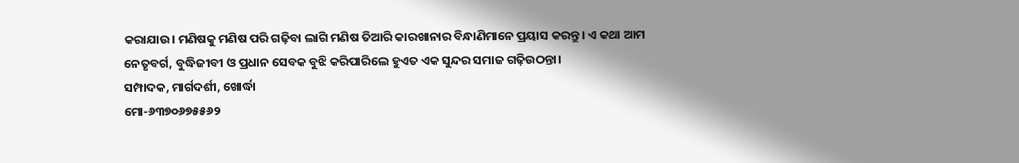କରାଯାଉ। ମଣିଷକୁ ମଣିଷ ପରି ଗଢ଼ିବା ଲାଗି ମଣିଷ ତିଆରି କାରଖାନାର ବିନ୍ଧାଣିମାନେ ପ୍ରୟାସ କରନ୍ତୁ। ଏ କଥା ଆମ ନେତୃବର୍ଗ, ବୁଦ୍ଧିଜୀବୀ ଓ ପ୍ରଧାନ ସେବକ ବୁଝି କରିପାରିଲେ ହୁଏତ ଏକ ସୁନ୍ଦର ସମାଜ ଗଢ଼ିଉଠନ୍ତା।
ସମ୍ପାଦକ, ମାର୍ଗଦର୍ଶୀ, ଖୋର୍ଦ୍ଧା
ମୋ-୬୩୭୦୬୭୫୫୬୨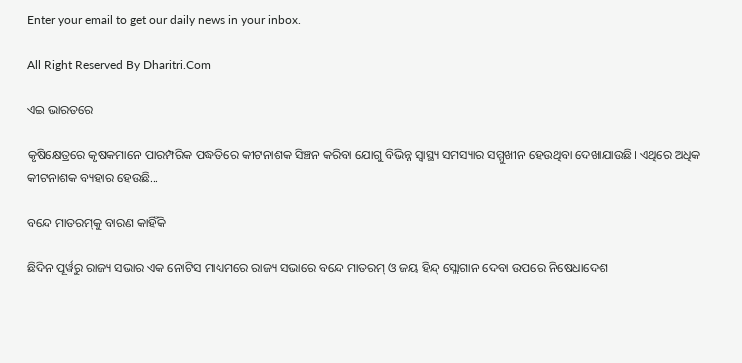Enter your email to get our daily news in your inbox.

All Right Reserved By Dharitri.Com

ଏଇ ଭାରତରେ

କୃଷିକ୍ଷେତ୍ରରେ କୃଷକମାନେ ପାରମ୍ପରିକ ପଦ୍ଧତିରେ କୀଟନାଶକ ସିଞ୍ଚନ କରିବା ଯୋଗୁ ବିଭିନ୍ନ ସ୍ୱାସ୍ଥ୍ୟ ସମସ୍ୟାର ସମ୍ମୁଖୀନ ହେଉଥିବା ଦେଖାଯାଉଛି। ଏଥିରେ ଅଧିକ କୀଟନାଶକ ବ୍ୟହାର ହେଉଛି...

ବନ୍ଦେ ମାତରମ୍‌କୁ ବାରଣ କାହିଁକି

ଛିଦିନ ପୂର୍ୱରୁ ରାଜ୍ୟ ସଭାର ଏକ ନୋଟିସ ମାଧ୍ୟମରେ ରାଜ୍ୟ ସଭାରେ ବନ୍ଦେ ମାତରମ୍‌ ଓ ଜୟ ହିନ୍ଦ୍‌ ସ୍ଲୋଗାନ ଦେବା ଉପରେ ନିଷେଧାଦେଶ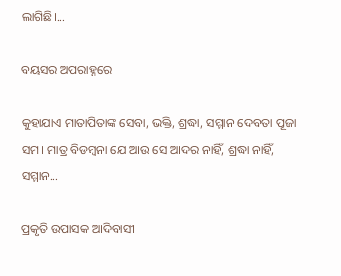ଲାଗିଛି।...

ବୟସର ଅପରାହ୍ନରେ

କୁହାଯାଏ ମାତାପିତାଙ୍କ ସେବା, ଭକ୍ତି, ଶ୍ରଦ୍ଧା, ସମ୍ମାନ ଦେବତା ପୂଜା ସମ। ମାତ୍ର ବିଡମ୍ୱନା ଯେ ଆଉ ସେ ଆଦର ନାହିଁ, ଶ୍ରଦ୍ଧା ନାହିଁ, ସମ୍ମାନ...

ପ୍ରକୃତି ଉପାସକ ଆଦିବାସୀ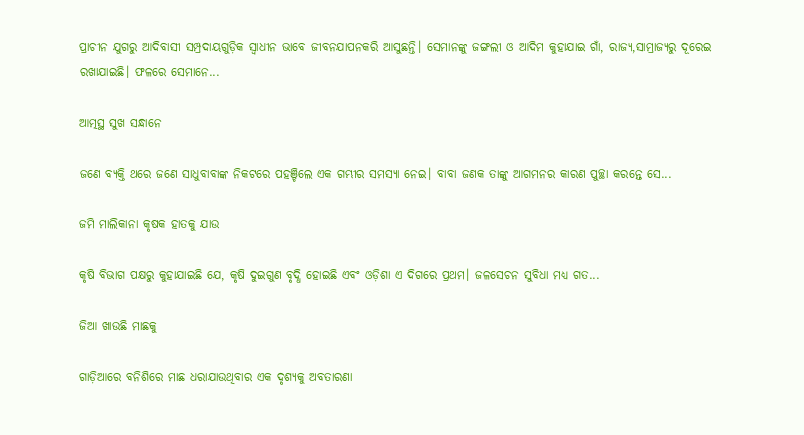ପ୍ରାଚୀନ ଯୁଗରୁ ଆଦିବାସୀ ସମ୍ପ୍ରଦାୟଗୁଡ଼ିକ ସ୍ୱାଧୀନ ଭାବେ ଜୀବନଯାପନକରି ଆସୁଛନ୍ତି। ସେମାନଙ୍କୁ ଜଙ୍ଗଲୀ ଓ ଆଦିମ କୁହାଯାଇ ଗାଁ, ରାଜ୍ୟ,ସାମ୍ରାଜ୍ୟରୁ ଦୂରେଇ ରଖାଯାଇଛି। ଫଳରେ ସେମାନେ...

ଆତ୍ମସ୍ଥ ସୁଖ ସନ୍ଧାନେ

ଜଣେ ବ୍ୟକ୍ତି ଥରେ ଜଣେ ସାଧୁବାବାଙ୍କ ନିକଟରେ ପହଞ୍ଚିଲେ ଏକ ଗମ୍ଭୀର ସମସ୍ୟା ନେଇ। ବାବା ଜଣକ ତାଙ୍କୁ ଆଗମନର କାରଣ ପୁଚ୍ଛା କରନ୍ତେ ସେ...

ଜମି ମାଲିକାନା କୃଷକ ହାତକୁ ଯାଉ

କୃଷି ବିଭାଗ ପକ୍ଷରୁ କୁହାଯାଇଛି ଯେ, କୃଷି ଦୁଇଗୁଣ ବୃଦ୍ଧି ହୋଇଛି ଏବଂ ଓଡ଼ିଶା ଏ ଦିଗରେ ପ୍ରଥମ। ଜଳସେଚନ ସୁବିଧା ମଧ୍ୟ ଗତ...

ଜିଆ ଖାଉଛି ମାଛକୁ

ଗାଡ଼ିଆରେ ବନିଶିରେ ମାଛ ଧରାଯାଉଥିବାର ଏକ ଦୃଶ୍ୟକୁ ଅବତାରଣା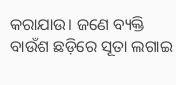କରାଯାଉ। ଜଣେ ବ୍ୟକ୍ତି ବାଉଁଶ ଛଡ଼ିରେ ସୂତା ଲଗାଇ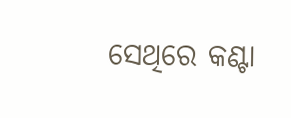ସେଥିରେ କଣ୍ଟା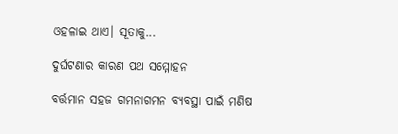ଓହଳାଇ ଥାଏ। ସୂତାକୁ...

ଦୁର୍ଘଟଣାର କାରଣ ପଥ ସମ୍ମୋହନ

ବର୍ତ୍ତମାନ ସହଜ ଗମନାଗମନ ବ୍ୟବସ୍ଥା ପାଇଁ ମଣିଷ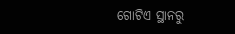ଗୋଟିଏ ସ୍ଥାନରୁ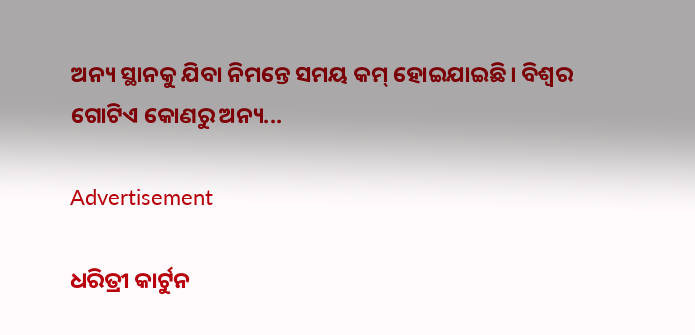ଅନ୍ୟ ସ୍ଥାନକୁ ଯିବା ନିମନ୍ତେ ସମୟ କମ୍‌ ହୋଇଯାଇଛି। ବିଶ୍ୱର ଗୋଟିଏ କୋଣରୁ ଅନ୍ୟ...

Advertisement

ଧରିତ୍ରୀ କାର୍ଟୁନ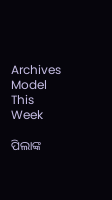Archives
Model This Week

ପିଲାଙ୍କ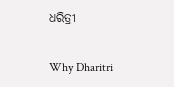ଧରିତ୍ରୀ

Why Dharitri